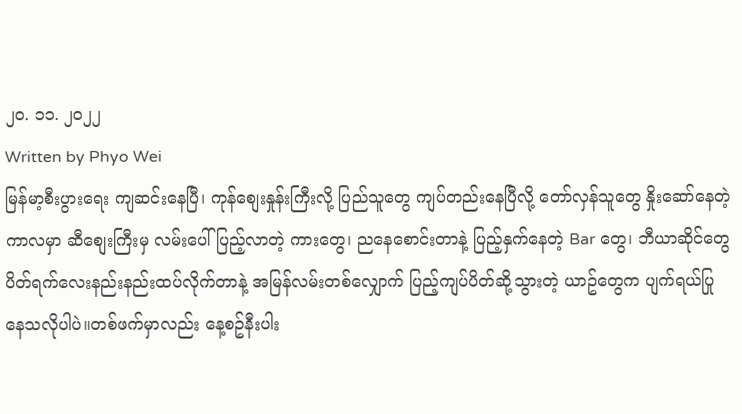၂၀. ၁၁. ၂၀၂၂
Written by Phyo Wei
မြန်မာ့စီးပွားရေး ကျဆင်းနေပြီ၊ ကုန်စျေးနှုန်းကြီးလို့ ပြည်သူတွေ ကျပ်တည်းနေပြီလို့ တော်လှန်သူတွေ နှိုးဆော်နေတဲ့ ကာလမှာ ဆီစျေးကြီးမှ လမ်းပေါ်ပြည့်လာတဲ့ ကားတွေ၊ ညနေစောင်းတာနဲ့ ပြည့်နှက်နေတဲ့ Bar တွေ၊ ဘီယာဆိုင်တွေ ပိတ်ရက်လေးနည်းနည်းထပ်လိုက်တာနဲ့ အမြန်လမ်းတစ်လျှောက် ပြည့်ကျပ်ပိတ်ဆို့သွားတဲ့ ယာဥ်တွေက ပျက်ရယ်ပြုနေသလိုပါပဲ။တစ်ဖက်မှာလည်း နေ့စဥ်နီးပါး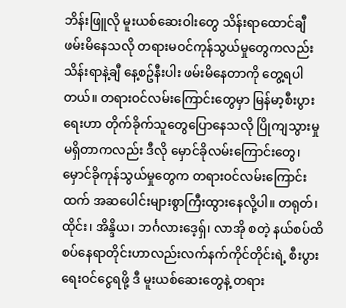ဘိန်းဖြူလို မူးယစ်ဆေးဝါးတွေ သိန်းရာထောင်ချီ ဖမ်းမိနေသလို တရားမဝင်ကုန်သွယ်မှုတွေကလည်း သိန်းရာနဲ့ချီ နေ့စဥ်နီးပါး ဖမ်းမိနေတာကို တွေ့ရပါတယ်။ တရားဝင်လမ်းကြောင်းတွေမှာ မြန်မာ့စီးပွားရေးဟာ တိုက်ခိုက်သူတွေပြောနေသလို ပြိုကျသွားမှုမရှိတာကလည်း ဒီလို မှောင်ခိုလမ်းကြောင်းတွေ၊ မှောင်ခိုကုန်သွယ်မှုတွေက တရားဝင်လမ်းကြောင်းထက် အဆပေါင်းများစွာကြီးထွားနေလို့ပါ။ တရုတ်၊ ထိုင်း၊ အိန္ဒိယ၊ ဘင်္ဂလားဒေ့ရှ်၊ လာအို စတဲ့ နယ်စပ်ထိစပ်နေရာတိုင်းဟာလည်းလက်နက်ကိုင်တိုင်းရဲ့ စီးပွားရေးဝင်ငွေရဖို့ ဒီ မူးယစ်ဆေးတွေနဲ့ တရား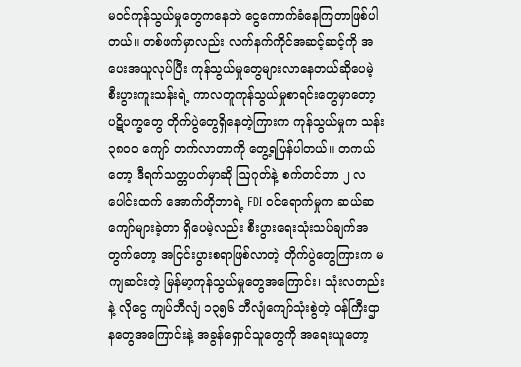မဝင်ကုန်သွယ်မှုတွေကနေဘဲ ငွေကောက်ခံနေကြတာဖြစ်ပါတယ်။ တစ်ဖက်မှာလည်း လက်နက်ကိုင်အဆင့်ဆင့်ကို အပေးအယူလုပ်ပြီး ကုန်သွယ်မှုတွေများလာနေတယ်ဆိုပေမဲ့ စီးပွားကူးသန်းရဲ့ ကာလတူကုန်သွယ်မှုစာရင်းတွေမှာတော့ ပဋိပက္ခတွေ တိုက်ပွဲတွေရှိနေတဲ့ကြားက ကုန်သွယ်မှုက သန်း ၃၈၀၀ ကျော် တက်လာတာကို တွေ့ရပြန်ပါတယ်။ တကယ်တော့ ဒီရက်သတ္တပတ်မှာဆို ဩဂုတ်နဲ့ စက်တင်ဘာ ၂ လပေါင်းထက် အောက်တိုဘာရဲ့ FDI ဝင်ရောက်မှုက ဆယ်ဆကျော်များခဲ့တာ ရှိပေမဲ့လည်း စီးပွားရေးသုံးသပ်ချက်အတွက်တော့ အငြင်းပွားစရာဖြစ်လာတဲ့ တိုက်ပွဲတွေကြားက မကျဆင်းတဲ့ မြန်မာ့ကုန်သွယ်မှုတွေအကြောင်း၊ သုံးလတည်းနဲ့ လိုငွေ ကျပ်ဘီလျံ ၁၃၅၆ ဘီလျံကျော်သုံးစွဲတဲ့ ဝန်ကြီးဌာနတွေအကြောင်းနဲ့ အခွန်ရှောင်သူတွေကို အရေးယူတော့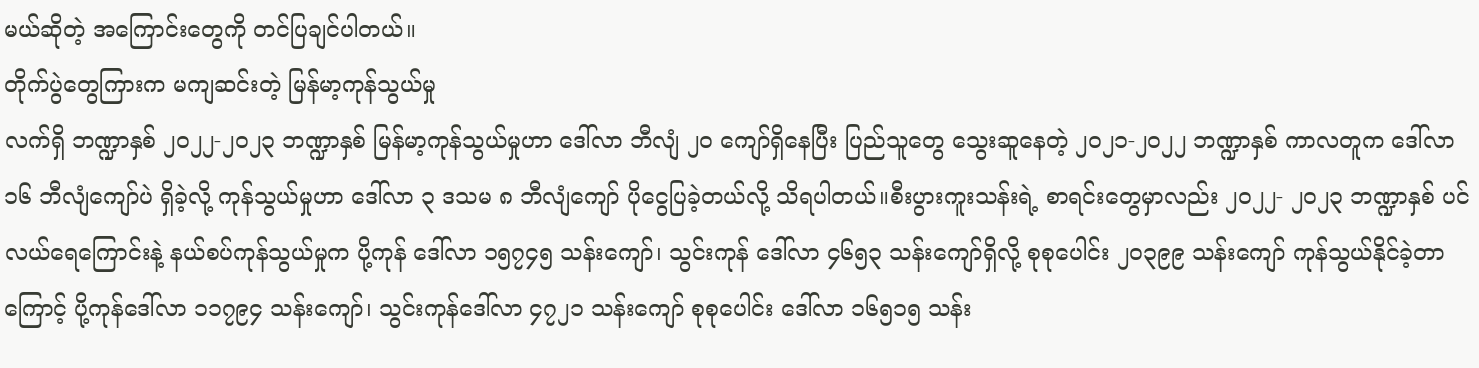မယ်ဆိုတဲ့ အကြောင်းတွေကို တင်ပြချင်ပါတယ်။
တိုက်ပွဲတွေကြားက မကျဆင်းတဲ့ မြန်မာ့ကုန်သွယ်မှု
လက်ရှိ ဘဏ္ဍာနှစ် ၂၀၂၂-၂၀၂၃ ဘဏ္ဍာနှစ် မြန်မာ့ကုန်သွယ်မှုဟာ ဒေါ်လာ ဘီလျံ ၂၀ ကျော်ရှိနေပြီး ပြည်သူတွေ သွေးဆူနေတဲ့ ၂၀၂၁-၂၀၂၂ ဘဏ္ဍာနှစ် ကာလတူက ဒေါ်လာ ၁၆ ဘီလျံကျော်ပဲ ရှိခဲ့လို့ ကုန်သွယ်မှုဟာ ဒေါ်လာ ၃ ဒသမ ၈ ဘီလျံကျော် ပိုငွေပြခဲ့တယ်လို့ သိရပါတယ်။စီးပွားကူးသန်းရဲ့ စာရင်းတွေမှာလည်း ၂၀၂၂- ၂၀၂၃ ဘဏ္ဍာနှစ် ပင်လယ်ရေကြောင်းနဲ့ နယ်စပ်ကုန်သွယ်မှုက ပို့ကုန် ဒေါ်လာ ၁၅၇၄၅ သန်းကျော်၊ သွင်းကုန် ဒေါ်လာ ၄၆၅၃ သန်းကျော်ရှိလို့ စုစုပေါင်း ၂၀၃၉၉ သန်းကျော် ကုန်သွယ်နိုင်ခဲ့တာကြောင့် ပို့ကုန်ဒေါ်လာ ၁၁၇၉၄ သန်းကျော်၊ သွင်းကုန်ဒေါ်လာ ၄၇၂၁ သန်းကျော် စုစုပေါင်း ဒေါ်လာ ၁၆၅၁၅ သန်း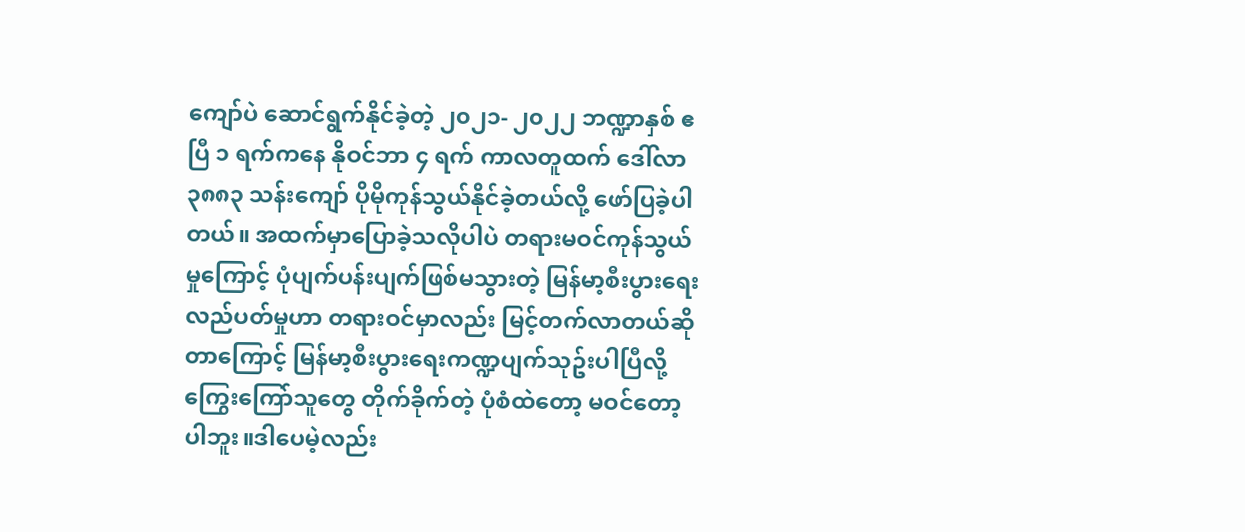ကျော်ပဲ ဆောင်ရွက်နိုင်ခဲ့တဲ့ ၂၀၂၁- ၂၀၂၂ ဘဏ္ဍာနှစ် ဧပြီ ၁ ရက်ကနေ နိုဝင်ဘာ ၄ ရက် ကာလတူထက် ဒေါ်လာ ၃၈၈၃ သန်းကျော် ပိုမိုကုန်သွယ်နိုင်ခဲ့တယ်လို့ ဖော်ပြခဲ့ပါတယ်။ အထက်မှာပြောခဲ့သလိုပါပဲ တရားမဝင်ကုန်သွယ်မှုကြောင့် ပုံပျက်ပန်းပျက်ဖြစ်မသွားတဲ့ မြန်မာ့စီးပွားရေးလည်ပတ်မှုဟာ တရားဝင်မှာလည်း မြင့်တက်လာတယ်ဆိုတာကြောင့် မြန်မာ့စီးပွားရေးကဏ္ဍပျက်သုဥ်းပါပြီလို့ ကြွေးကြော်သူတွေ တိုက်ခိုက်တဲ့ ပုံစံထဲတော့ မဝင်တော့ပါဘူး။ဒါပေမဲ့လည်း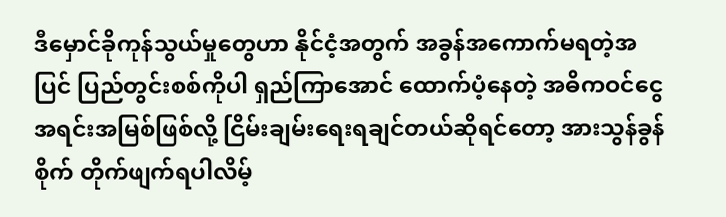ဒီမှောင်ခိုကုန်သွယ်မှုတွေဟာ နိုင်ငံ့အတွက် အခွန်အကောက်မရတဲ့အပြင် ပြည်တွင်းစစ်ကိုပါ ရှည်ကြာအောင် ထောက်ပံ့နေတဲ့ အဓိကဝင်ငွေအရင်းအမြစ်ဖြစ်လို့ ငြိမ်းချမ်းရေးရချင်တယ်ဆိုရင်တော့ အားသွန်ခွန်စိုက် တိုက်ဖျက်ရပါလိမ့်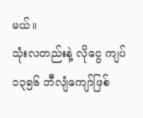မယ်။
သုံးလတည်းနဲ့ လိုငွေ ကျပ် ၁၃၅၆ ဘီလျံကျော်ဖြစ်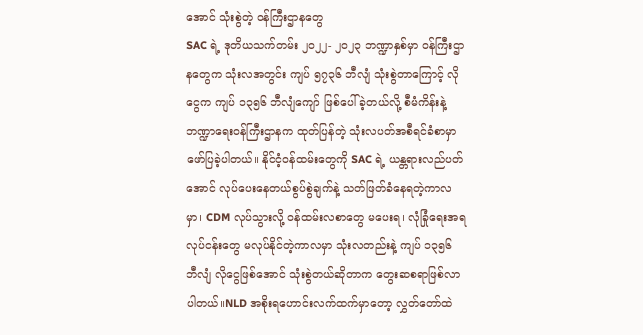အောင် သုံးစွဲတဲ့ ဝန်ကြီးဌာနတွေ
SAC ရဲ့ ဒုတိယသက်တမ်း ၂၀၂၂- ၂၀၂၃ ဘဏ္ဍာနှစ်မှာ ဝန်ကြီးဌာနတွေက သုံးလအတွင်း ကျပ် ၅၇၃၆ ဘီလျံ သုံးစွဲတာကြောင့် လိုငွေက ကျပ် ၁၃၅၆ ဘီလျံကျော် ဖြစ်ပေါ်ခဲ့တယ်လို့ စီမံကိန်းနဲ့ ဘဏ္ဍာရေးဝန်ကြီးဌာနက ထုတ်ပြန်တဲ့ သုံးလပတ်အစီရင်ခံစာမှာ ဖော်ပြခဲ့ပါတယ်။ နိုင်ငံ့ဝန်ထမ်းတွေကို SAC ရဲ့ ယန္တရားလည်ပတ်အောင် လုပ်ပေးနေတယ်စွပ်စွဲချက်နဲ့ သတ်ဖြတ်ခံနေရတဲ့ကာလမှာ၊ CDM လုပ်သွားလို့ ဝန်ထမ်းလစာတွေ မပေးရ၊ လုံခြုံရေးအရ လုပ်ငန်းတွေ မလုပ်နိုင်တဲ့ကာလမှာ သုံးလတည်းနဲ့ ကျပ် ၁၃၅၆ ဘီလျံ လိုငွေဖြစ်အောင် သုံးစွဲတယ်ဆိုတာက တွေးဆစရာဖြစ်လာပါတယ်။NLD အစိုးရဟောင်းလက်ထက်မှာတော့ လွှတ်တော်ထဲ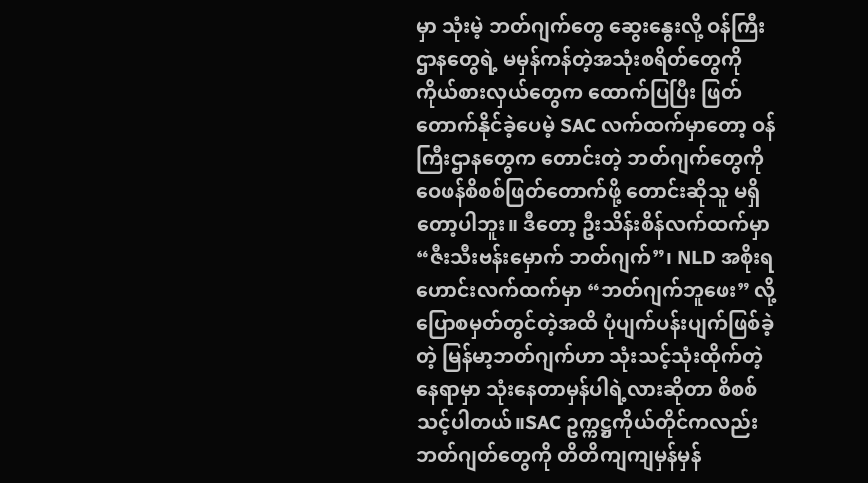မှာ သုံးမဲ့ ဘတ်ဂျက်တွေ ဆွေးနွေးလို့ ဝန်ကြီးဌာနတွေရဲ့ မမှန်ကန်တဲ့အသုံးစရိတ်တွေကို ကိုယ်စားလှယ်တွေက ထောက်ပြပြီး ဖြတ်တောက်နိုင်ခဲ့ပေမဲ့ SAC လက်ထက်မှာတော့ ဝန်ကြီးဌာနတွေက တောင်းတဲ့ ဘတ်ဂျက်တွေကို ဝေဖန်စိစစ်ဖြတ်တောက်ဖို့ တောင်းဆိုသူ မရှိတော့ပါဘူး။ ဒီတော့ ဦးသိန်းစိန်လက်ထက်မှာ “ဇီးသီးဗန်းမှောက် ဘတ်ဂျက်”၊ NLD အစိုးရဟောင်းလက်ထက်မှာ “ဘတ်ဂျက်ဘူဖေး” လို့ ပြောစမှတ်တွင်တဲ့အထိ ပုံပျက်ပန်းပျက်ဖြစ်ခဲ့တဲ့ မြန်မာ့ဘတ်ဂျက်ဟာ သုံးသင့်သုံးထိုက်တဲ့ နေရာမှာ သုံးနေတာမှန်ပါရဲ့လားဆိုတာ စိစစ်သင့်ပါတယ်။SAC ဥက္ကဋ္ဌကိုယ်တိုင်ကလည်း ဘတ်ဂျတ်တွေကို တိတိကျကျမှန်မှန်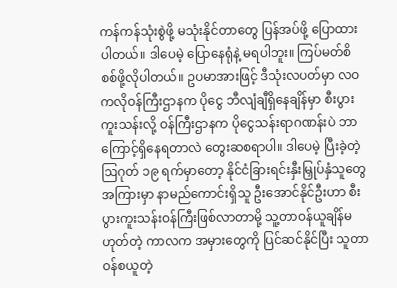ကန်ကန်သုံးစွဲဖို့ မသုံးနိုင်တာတွေ ပြန်အပ်ဖို့ ပြောထားပါတယ်။ ဒါပေမဲ့ ပြောနေရုံနဲ့ မရပါဘူး။ ကြပ်မတ်စိစစ်ဖို့လိုပါတယ်။ ဥပမာအားဖြင့် ဒီသုံးလပတ်မှာ လဝကလိုဝန်ကြီးဌာနက ပိုငွေ ဘီလျံချီရှိနေချိန်မှာ စီးပွားကူးသန်းလို့ ဝန်ကြီးဌာနက ပိုငွေသန်းရာဂဏန်းပဲ ဘာကြောင့်ရှိနေရတာလဲ တွေးဆစရာပါ။ ဒါပေမဲ့ ပြီးခဲ့တဲ့ ဩဂုတ် ၁၉ ရက်မှာတော့ နိုင်ငံခြားရင်းနှီးမြှုပ်နှံသူတွေအကြားမှာ နာမည်ကောင်းရှိသူ ဦးအောင်နိုင်ဦးဟာ စီးပွားကူးသန်းဝန်ကြီးဖြစ်လာတာမို့ သူ့တာဝန်ယူချိန်မဟုတ်တဲ့ ကာလက အမှားတွေကို ပြင်ဆင်နိုင်ပြီး သူတာဝန်စယူတဲ့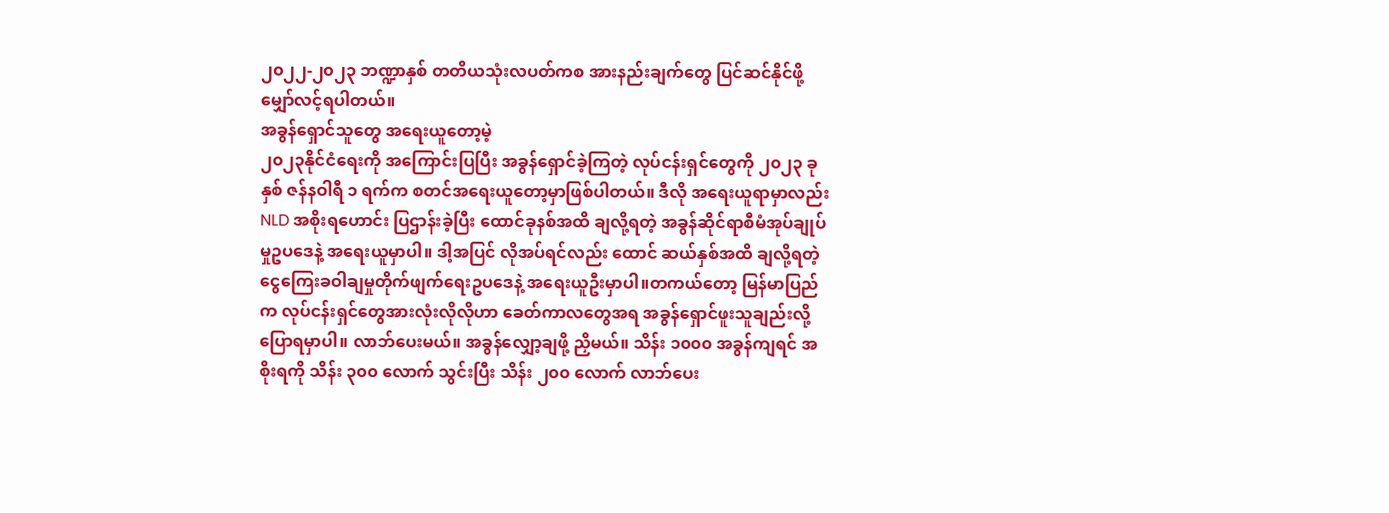၂၀၂၂-၂၀၂၃ ဘဏ္ဍာနှစ် တတိယသုံးလပတ်ကစ အားနည်းချက်တွေ ပြင်ဆင်နိုင်ဖို့ မျှော်လင့်ရပါတယ်။
အခွန်ရှောင်သူတွေ အရေးယူတော့မဲ့
၂၀၂၃နိုင်ငံရေးကို အကြောင်းပြပြီး အခွန်ရှောင်ခဲ့ကြတဲ့ လုပ်ငန်းရှင်တွေကို ၂၀၂၃ ခုနှစ် ဇန်နဝါရီ ၁ ရက်က စတင်အရေးယူတော့မှာဖြစ်ပါတယ်။ ဒီလို အရေးယူရာမှာလည်း NLD အစိုးရဟောင်း ပြဌာန်းခဲ့ပြီး ထောင်ခုနစ်အထိ ချလို့ရတဲ့ အခွန်ဆိုင်ရာစီမံအုပ်ချုပ်မှုဥပဒေနဲ့ အရေးယူမှာပါ။ ဒါ့အပြင် လိုအပ်ရင်လည်း ထောင် ဆယ်နှစ်အထိ ချလို့ရတဲ့ ငွေကြေးခဝါချမှုတိုက်ဖျက်ရေးဥပဒေနဲ့ အရေးယူဦးမှာပါ။တကယ်တော့ မြန်မာပြည်က လုပ်ငန်းရှင်တွေအားလုံးလိုလိုဟာ ခေတ်ကာလတွေအရ အခွန်ရှောင်ဖူးသူချည်းလို့ ပြောရမှာပါ။ လာဘ်ပေးမယ်။ အခွန်လျှော့ချဖို့ ညှိမယ်။ သိန်း ၁၀၀၀ အခွန်ကျရင် အစိုးရကို သိန်း ၃၀၀ လောက် သွင်းပြီး သိန်း ၂၀၀ လောက် လာဘ်ပေး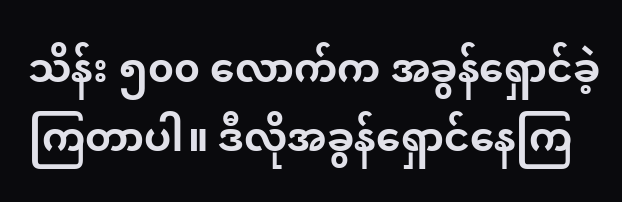သိန်း ၅၀၀ လောက်က အခွန်ရှောင်ခဲ့ကြတာပါ။ ဒီလိုအခွန်ရှောင်နေကြ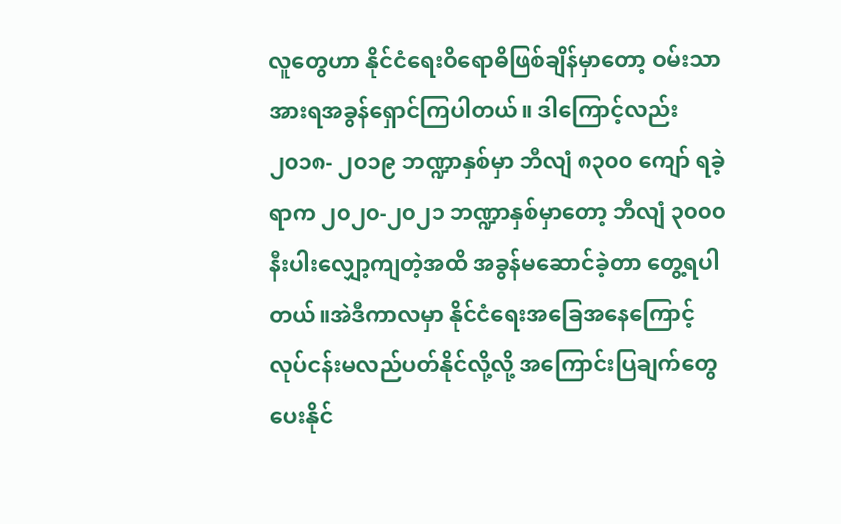လူတွေဟာ နိုင်ငံရေးဝိရောဓိဖြစ်ချိန်မှာတော့ ဝမ်းသာအားရအခွန်ရှောင်ကြပါတယ်။ ဒါကြောင့်လည်း ၂၀၁၈- ၂၀၁၉ ဘဏ္ဍာနှစ်မှာ ဘီလျံ ၈၃၀၀ ကျော် ရခဲ့ရာက ၂၀၂၀-၂၀၂၁ ဘဏ္ဍာနှစ်မှာတော့ ဘီလျံ ၃၀၀၀ နီးပါးလျှော့ကျတဲ့အထိ အခွန်မဆောင်ခဲ့တာ တွေ့ရပါတယ်။အဲဒီကာလမှာ နိုင်ငံရေးအခြေအနေကြောင့် လုပ်ငန်းမလည်ပတ်နိုင်လို့လို့ အကြောင်းပြချက်တွေ ပေးနိုင်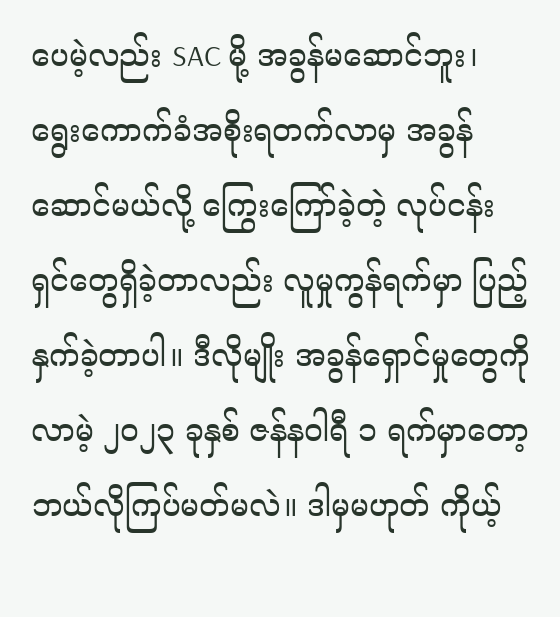ပေမဲ့လည်း SAC မို့ အခွန်မဆောင်ဘူး၊ ရွေးကောက်ခံအစိုးရတက်လာမှ အခွန်ဆောင်မယ်လို့ ကြွေးကြော်ခဲ့တဲ့ လုပ်ငန်းရှင်တွေရှိခဲ့တာလည်း လူမှုကွန်ရက်မှာ ပြည့်နှက်ခဲ့တာပါ။ ဒီလိုမျိုး အခွန်ရှောင်မှုတွေကို လာမဲ့ ၂၀၂၃ ခုနှစ် ဇန်နဝါရီ ၁ ရက်မှာတော့ ဘယ်လိုကြပ်မတ်မလဲ။ ဒါမှမဟုတ် ကိုယ့်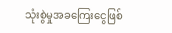သုံးစွဲမှုအခကြေးငွေဖြစ်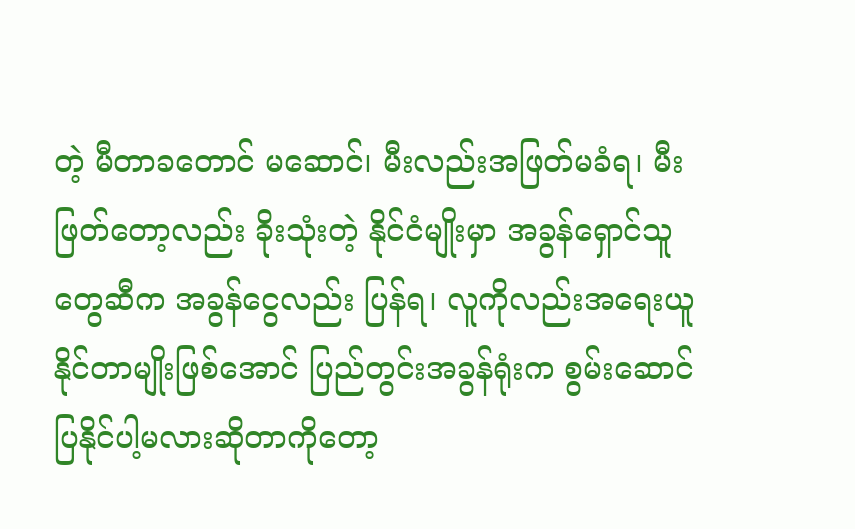တဲ့ မီတာခတောင် မဆောင်၊ မီးလည်းအဖြတ်မခံရ၊ မီးဖြတ်တော့လည်း ခိုးသုံးတဲ့ နိုင်ငံမျိုးမှာ အခွန်ရှောင်သူတွေဆီက အခွန်ငွေလည်း ပြန်ရ၊ လူကိုလည်းအရေးယူနိုင်တာမျိုးဖြစ်အောင် ပြည်တွင်းအခွန်ရုံးက စွမ်းဆောင်ပြနိုင်ပါ့မလားဆိုတာကိုတော့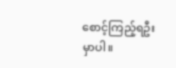စောင့်ကြည့်ရဦးမှာပါ။